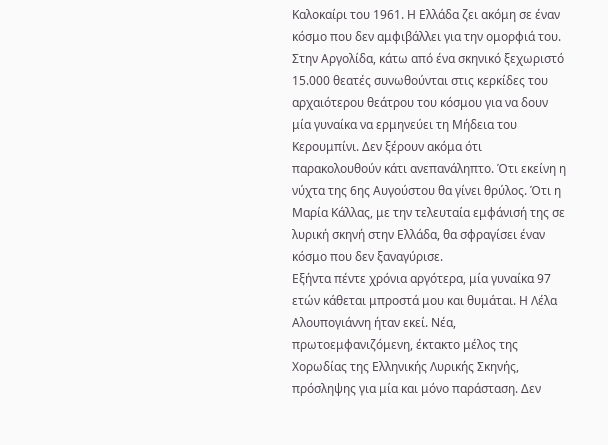Καλοκαίρι του 1961. Η Ελλάδα ζει ακόμη σε έναν κόσμο που δεν αμφιβάλλει για την ομορφιά του. Στην Αργολίδα, κάτω από ένα σκηνικό ξεχωριστό 15.000 θεατές συνωθούνται στις κερκίδες του αρχαιότερου θεάτρου του κόσμου για να δουν μία γυναίκα να ερμηνεύει τη Μήδεια του Κερουμπίνι. Δεν ξέρουν ακόμα ότι παρακολουθούν κάτι ανεπανάληπτο. Ότι εκείνη η νύχτα της 6ης Αυγούστου θα γίνει θρύλος. Ότι η Μαρία Κάλλας, με την τελευταία εμφάνισή της σε λυρική σκηνή στην Ελλάδα, θα σφραγίσει έναν κόσμο που δεν ξαναγύρισε.
Εξήντα πέντε χρόνια αργότερα, μία γυναίκα 97 ετών κάθεται μπροστά μου και θυμάται. Η Λέλα Αλουπογιάννη ήταν εκεί. Νέα, πρωτοεμφανιζόμενη, έκτακτο μέλος της Χορωδίας της Ελληνικής Λυρικής Σκηνής, πρόσληψης για μία και μόνο παράσταση. Δεν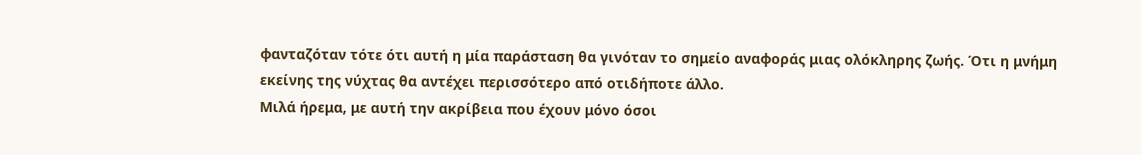φανταζόταν τότε ότι αυτή η μία παράσταση θα γινόταν το σημείο αναφοράς μιας ολόκληρης ζωής. Ότι η μνήμη εκείνης της νύχτας θα αντέχει περισσότερο από οτιδήποτε άλλο.
Μιλά ήρεμα, με αυτή την ακρίβεια που έχουν μόνο όσοι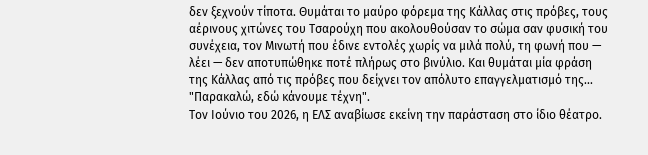δεν ξεχνούν τίποτα. Θυμάται το μαύρο φόρεμα της Κάλλας στις πρόβες, τους αέρινους χιτώνες του Τσαρούχη που ακολουθούσαν το σώμα σαν φυσική του συνέχεια, τον Μινωτή που έδινε εντολές χωρίς να μιλά πολύ, τη φωνή που — λέει — δεν αποτυπώθηκε ποτέ πλήρως στο βινύλιο. Και θυμάται μία φράση της Κάλλας από τις πρόβες που δείχνει τον απόλυτο επαγγελματισμό της... "Παρακαλώ, εδώ κάνουμε τέχνη".
Τον Ιούνιο του 2026, η ΕΛΣ αναβίωσε εκείνη την παράσταση στο ίδιο θέατρο.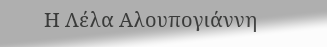Η Λέλα Αλουπογιάννη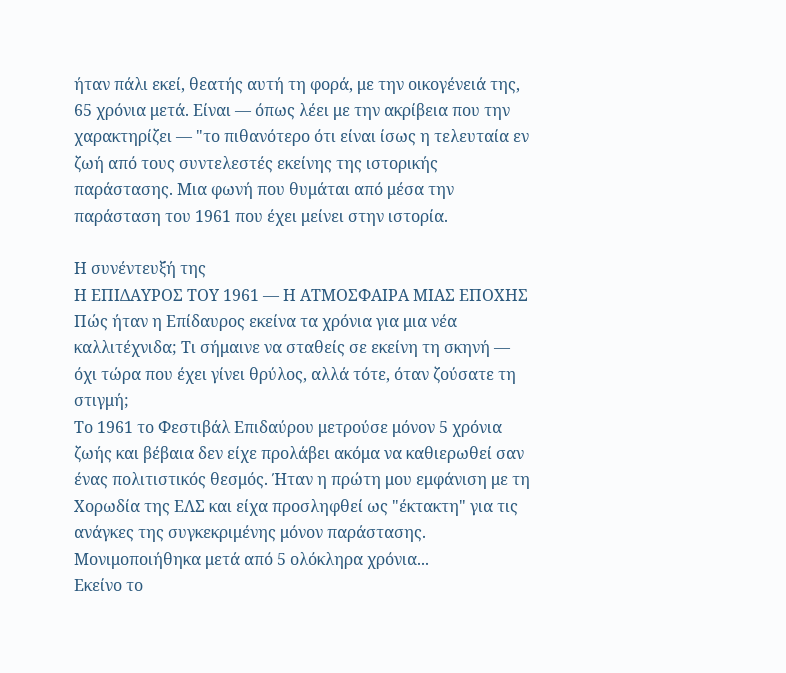ήταν πάλι εκεί, θεατής αυτή τη φορά, με την οικογένειά της, 65 χρόνια μετά. Είναι — όπως λέει με την ακρίβεια που την χαρακτηρίζει — "το πιθανότερο ότι είναι ίσως η τελευταία εν ζωή από τους συντελεστές εκείνης της ιστορικής παράστασης. Μια φωνή που θυμάται από μέσα την παράσταση του 1961 που έχει μείνει στην ιστορία.

Η συνέντευξή της
Η ΕΠΙΔΑΥΡΟΣ ΤΟΥ 1961 — Η ΑΤΜΟΣΦΑΙΡΑ ΜΙΑΣ ΕΠΟΧΗΣ
Πώς ήταν η Επίδαυρος εκείνα τα χρόνια για μια νέα καλλιτέχνιδα; Τι σήμαινε να σταθείς σε εκείνη τη σκηνή — όχι τώρα που έχει γίνει θρύλος, αλλά τότε, όταν ζούσατε τη στιγμή;
Το 1961 το Φεστιβάλ Επιδαύρου μετρούσε μόνον 5 χρόνια ζωής και βέβαια δεν είχε προλάβει ακόμα να καθιερωθεί σαν ένας πολιτιστικός θεσμός. Ήταν η πρώτη μου εμφάνιση με τη Χορωδία της ΕΛΣ και είχα προσληφθεί ως "έκτακτη" για τις ανάγκες της συγκεκριμένης μόνον παράστασης. Μονιμοποιήθηκα μετά από 5 ολόκληρα χρόνια...
Εκείνο το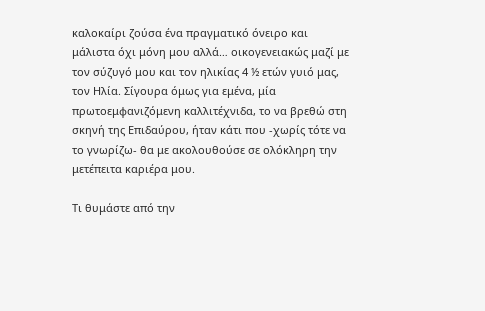καλοκαίρι ζούσα ένα πραγματικό όνειρο και μάλιστα όχι μόνη μου αλλά… οικογενειακώς μαζί με τον σύζυγό μου και τον ηλικίας 4 ½ ετών γυιό μας, τον Ηλία. Σίγουρα όμως για εμένα, μία πρωτοεμφανιζόμενη καλλιτέχνιδα, το να βρεθώ στη σκηνή της Επιδαύρου, ήταν κάτι που -χωρίς τότε να το γνωρίζω- θα με ακολουθούσε σε ολόκληρη την μετέπειτα καριέρα μου.

Τι θυμάστε από την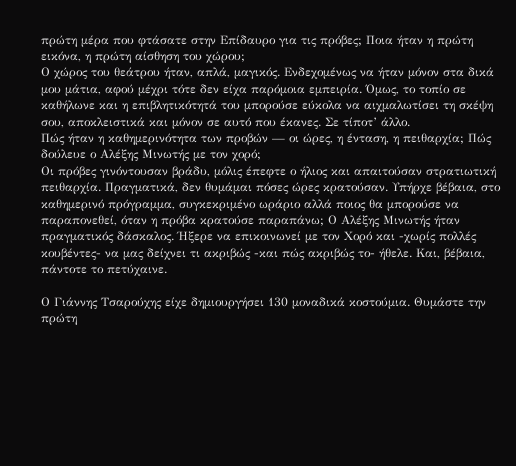πρώτη μέρα που φτάσατε στην Επίδαυρο για τις πρόβες; Ποια ήταν η πρώτη εικόνα, η πρώτη αίσθηση του χώρου;
Ο χώρος του θεάτρου ήταν, απλά, μαγικός. Ενδεχομένως να ήταν μόνον στα δικά μου μάτια, αφού μέχρι τότε δεν είχα παρόμοια εμπειρία. Όμως, το τοπίο σε καθήλωνε και η επιβλητικότητά του μπορούσε εύκολα να αιχμαλωτίσει τη σκέψη σου, αποκλειστικά και μόνον σε αυτό που έκανες. Σε τίποτ’ άλλο.
Πώς ήταν η καθημερινότητα των προβών — οι ώρες, η ένταση, η πειθαρχία; Πώς δούλευε ο Αλέξης Μινωτής με τον χορό;
Οι πρόβες γινόντουσαν βράδυ, μόλις έπεφτε ο ήλιος και απαιτούσαν στρατιωτική πειθαρχία. Πραγματικά, δεν θυμάμαι πόσες ώρες κρατούσαν. Υπήρχε βέβαια, στο καθημερινό πρόγραμμα, συγκεκριμένο ωράριο αλλά ποιος θα μπορούσε να παραπονεθεί, όταν η πρόβα κρατούσε παραπάνω; Ο Αλέξης Μινωτής ήταν πραγματικός δάσκαλος. Ήξερε να επικοινωνεί με τον Χορό και -χωρίς πολλές κουβέντες- να μας δείχνει τι ακριβώς -και πώς ακριβώς το- ήθελε. Και, βέβαια, πάντοτε το πετύχαινε.

Ο Γιάννης Τσαρούχης είχε δημιουργήσει 130 μοναδικά κοστούμια. Θυμάστε την πρώτη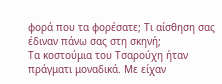φορά που τα φορέσατε; Τι αίσθηση σας έδιναν πάνω σας στη σκηνή;
Τα κοστούμια του Τσαρούχη ήταν πράγματι μοναδικά. Με είχαν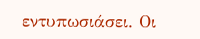εντυπωσιάσει. Οι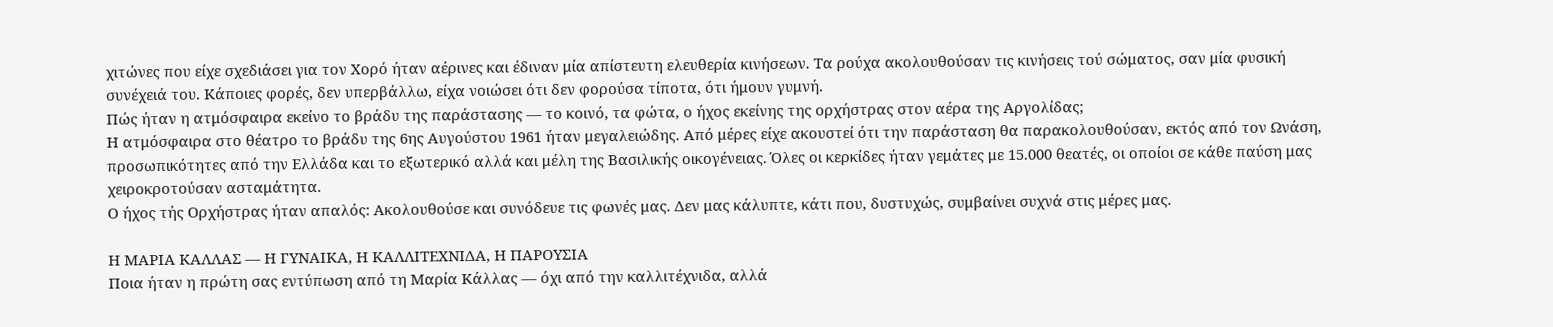χιτώνες που είχε σχεδιάσει για τον Χορό ήταν αέρινες και έδιναν μία απίστευτη ελευθερία κινήσεων. Τα ρούχα ακολουθούσαν τις κινήσεις τού σώματος, σαν μία φυσική συνέχειά του. Κάποιες φορές, δεν υπερβάλλω, είχα νοιώσει ότι δεν φορούσα τίποτα, ότι ήμουν γυμνή.
Πώς ήταν η ατμόσφαιρα εκείνο το βράδυ της παράστασης — το κοινό, τα φώτα, ο ήχος εκείνης της ορχήστρας στον αέρα της Αργολίδας;
Η ατμόσφαιρα στο θέατρο το βράδυ της 6ης Αυγούστου 1961 ήταν μεγαλειώδης. Από μέρες είχε ακουστεί ότι την παράσταση θα παρακολουθούσαν, εκτός από τον Ωνάση, προσωπικότητες από την Ελλάδα και το εξωτερικό αλλά και μέλη της Βασιλικής οικογένειας. Όλες οι κερκίδες ήταν γεμάτες με 15.000 θεατές, οι οποίοι σε κάθε παύση μας χειροκροτούσαν ασταμάτητα.
Ο ήχος τής Ορχήστρας ήταν απαλός: Ακολουθούσε και συνόδευε τις φωνές μας. Δεν μας κάλυπτε, κάτι που, δυστυχώς, συμβαίνει συχνά στις μέρες μας.

Η ΜΑΡΙΑ ΚΑΛΛΑΣ — Η ΓΥΝΑΙΚΑ, Η ΚΑΛΛΙΤΕΧΝΙΔΑ, Η ΠΑΡΟΥΣΙΑ
Ποια ήταν η πρώτη σας εντύπωση από τη Μαρία Κάλλας — όχι από την καλλιτέχνιδα, αλλά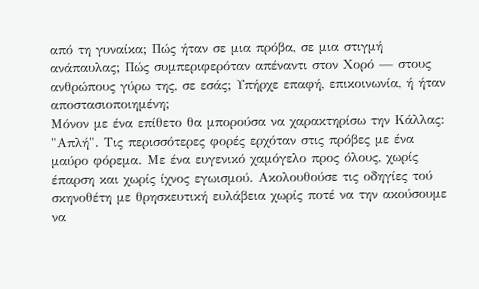από τη γυναίκα; Πώς ήταν σε μια πρόβα, σε μια στιγμή ανάπαυλας; Πώς συμπεριφερόταν απέναντι στον Χορό — στους ανθρώπους γύρω της, σε εσάς; Υπήρχε επαφή, επικοινωνία, ή ήταν αποστασιοποιημένη;
Μόνον με ένα επίθετο θα μπορούσα να χαρακτηρίσω την Κάλλας: "Απλή". Τις περισσότερες φορές ερχόταν στις πρόβες με ένα μαύρο φόρεμα. Με ένα ευγενικό χαμόγελο προς όλους, χωρίς έπαρση και χωρίς ίχνος εγωισμού. Ακολουθούσε τις οδηγίες τού σκηνοθέτη με θρησκευτική ευλάβεια χωρίς ποτέ να την ακούσουμε να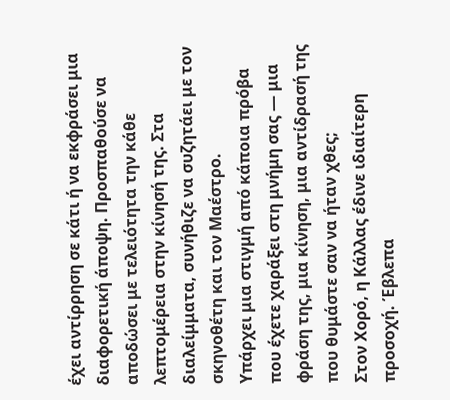έχει αντίρρηση σε κάτι ή να εκφράσει μια διαφορετική άποψη. Προσπαθούσε να αποδώσει με τελειότητα την κάθε λεπτομέρεια στην κίνησή της. Στα διαλείμματα, συνήθιζε να συζητάει με τον σκηνοθέτη και τον Μαέστρο.
Υπάρχει μια στιγμή από κάποια πρόβα που έχετε χαράξει στη μνήμη σας — μια φράση της, μια κίνηση, μια αντίδρασή της που θυμάστε σαν να ήταν χθες;
Στον Χορό, η Κάλλας έδινε ιδιαίτερη προσοχή. Έβλεπα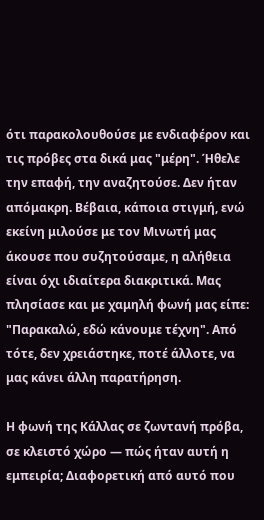ότι παρακολουθούσε με ενδιαφέρον και τις πρόβες στα δικά μας "μέρη". Ήθελε την επαφή, την αναζητούσε. Δεν ήταν απόμακρη. Βέβαια, κάποια στιγμή, ενώ εκείνη μιλούσε με τον Μινωτή μας άκουσε που συζητούσαμε, η αλήθεια είναι όχι ιδιαίτερα διακριτικά. Μας πλησίασε και με χαμηλή φωνή μας είπε: "Παρακαλώ, εδώ κάνουμε τέχνη". Από τότε, δεν χρειάστηκε, ποτέ άλλοτε, να μας κάνει άλλη παρατήρηση.

Η φωνή της Κάλλας σε ζωντανή πρόβα, σε κλειστό χώρο — πώς ήταν αυτή η εμπειρία; Διαφορετική από αυτό που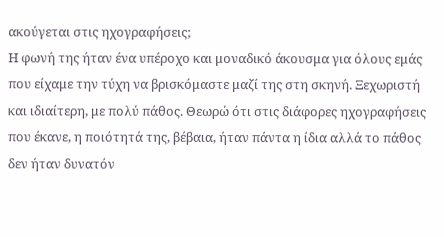ακούγεται στις ηχογραφήσεις;
Η φωνή της ήταν ένα υπέροχο και μοναδικό άκουσμα για όλους εμάς που είχαμε την τύχη να βρισκόμαστε μαζί της στη σκηνή. Ξεχωριστή και ιδιαίτερη, με πολύ πάθος. Θεωρώ ότι στις διάφορες ηχογραφήσεις που έκανε, η ποιότητά της, βέβαια, ήταν πάντα η ίδια αλλά το πάθος δεν ήταν δυνατόν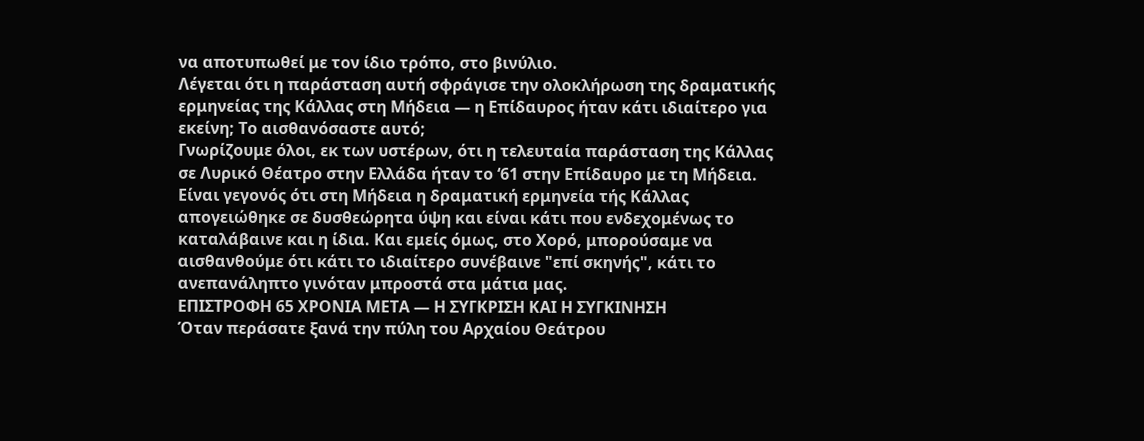να αποτυπωθεί με τον ίδιο τρόπο, στο βινύλιο.
Λέγεται ότι η παράσταση αυτή σφράγισε την ολοκλήρωση της δραματικής ερμηνείας της Κάλλας στη Μήδεια — η Επίδαυρος ήταν κάτι ιδιαίτερο για εκείνη; Το αισθανόσαστε αυτό;
Γνωρίζουμε όλοι, εκ των υστέρων, ότι η τελευταία παράσταση της Κάλλας σε Λυρικό Θέατρο στην Ελλάδα ήταν το ‘61 στην Επίδαυρο με τη Μήδεια.
Είναι γεγονός ότι στη Μήδεια η δραματική ερμηνεία τής Κάλλας απογειώθηκε σε δυσθεώρητα ύψη και είναι κάτι που ενδεχομένως το καταλάβαινε και η ίδια. Και εμείς όμως, στο Χορό, μπορούσαμε να αισθανθούμε ότι κάτι το ιδιαίτερο συνέβαινε "επί σκηνής", κάτι το ανεπανάληπτο γινόταν μπροστά στα μάτια μας.
ΕΠΙΣΤΡΟΦΗ 65 ΧΡΟΝΙΑ ΜΕΤΑ — Η ΣΥΓΚΡΙΣΗ ΚΑΙ Η ΣΥΓΚΙΝΗΣΗ
Όταν περάσατε ξανά την πύλη του Αρχαίου Θεάτρου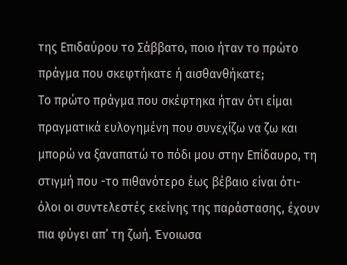της Επιδαύρου το Σάββατο, ποιο ήταν το πρώτο πράγμα που σκεφτήκατε ή αισθανθήκατε;
Το πρώτο πράγμα που σκέφτηκα ήταν ότι είμαι πραγματικά ευλογημένη που συνεχίζω να ζω και μπορώ να ξαναπατώ το πόδι μου στην Επίδαυρο, τη στιγμή που -το πιθανότερο έως βέβαιο είναι ότι- όλοι οι συντελεστές εκείνης της παράστασης, έχουν πια φύγει απ’ τη ζωή. Ένοιωσα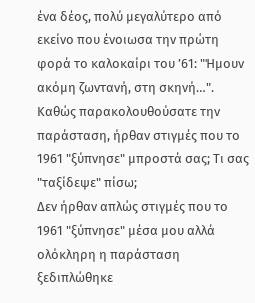ένα δέος, πολύ μεγαλύτερο από εκείνο που ένοιωσα την πρώτη φορά το καλοκαίρι του ’61: "Ήμουν ακόμη ζωντανή, στη σκηνή…".
Καθώς παρακολουθούσατε την παράσταση, ήρθαν στιγμές που το 1961 "ξύπνησε" μπροστά σας; Τι σας "ταξίδεψε" πίσω;
Δεν ήρθαν απλώς στιγμές που το 1961 "ξύπνησε" μέσα μου αλλά ολόκληρη η παράσταση ξεδιπλώθηκε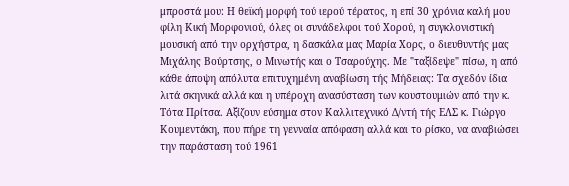μπροστά μου: Η θεϊκή μορφή τού ιερού τέρατος, η επί 30 χρόνια καλή μου φίλη Κική Μορφονιού, όλες οι συνάδελφοι τού Χορού, η συγκλονιστική μουσική από την ορχήστρα, η δασκάλα μας Μαρία Χορς, ο διευθυντής μας Μιχάλης Βούρτσης, ο Μινωτής και ο Τσαρούχης. Με "ταξίδεψε" πίσω, η από κάθε άποψη απόλυτα επιτυχημένη αναβίωση τής Μήδειας: Τα σχεδόν ίδια λιτά σκηνικά αλλά και η υπέροχη ανασύσταση των κουστουμιών από την κ. Τότα Πρίτσα. Αξίζουν εύσημα στον Καλλιτεχνικό Δ/ντή τής ΕΛΣ κ. Γιώργο Κουμεντάκη, που πήρε τη γενναία απόφαση αλλά και το ρίσκο, να αναβιώσει την παράσταση τού 1961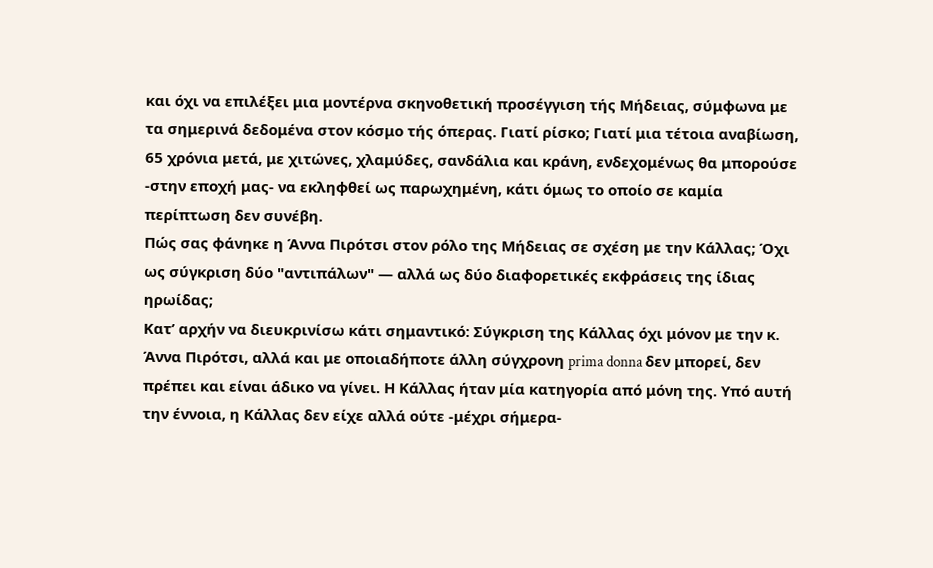και όχι να επιλέξει μια μοντέρνα σκηνοθετική προσέγγιση τής Μήδειας, σύμφωνα με τα σημερινά δεδομένα στον κόσμο τής όπερας. Γιατί ρίσκο; Γιατί μια τέτοια αναβίωση, 65 χρόνια μετά, με χιτώνες, χλαμύδες, σανδάλια και κράνη, ενδεχομένως θα μπορούσε -στην εποχή μας- να εκληφθεί ως παρωχημένη, κάτι όμως το οποίο σε καμία περίπτωση δεν συνέβη.
Πώς σας φάνηκε η Άννα Πιρότσι στον ρόλο της Μήδειας σε σχέση με την Κάλλας; Όχι ως σύγκριση δύο "αντιπάλων" — αλλά ως δύο διαφορετικές εκφράσεις της ίδιας ηρωίδας;
Κατ’ αρχήν να διευκρινίσω κάτι σημαντικό: Σύγκριση της Κάλλας όχι μόνον με την κ. Άννα Πιρότσι, αλλά και με οποιαδήποτε άλλη σύγχρονη prima donna δεν μπορεί, δεν πρέπει και είναι άδικο να γίνει. Η Κάλλας ήταν μία κατηγορία από μόνη της. Υπό αυτή την έννοια, η Κάλλας δεν είχε αλλά ούτε -μέχρι σήμερα-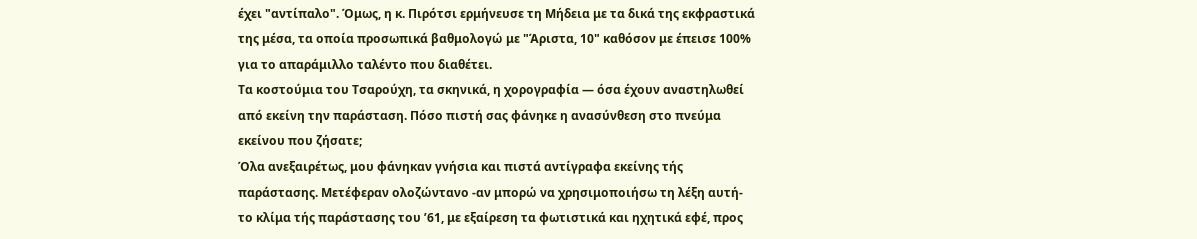έχει "αντίπαλο". Όμως, η κ. Πιρότσι ερμήνευσε τη Μήδεια με τα δικά της εκφραστικά της μέσα, τα οποία προσωπικά βαθμολογώ με "Άριστα, 10" καθόσον με έπεισε 100% για το απαράμιλλο ταλέντο που διαθέτει.
Τα κοστούμια του Τσαρούχη, τα σκηνικά, η χορογραφία — όσα έχουν αναστηλωθεί από εκείνη την παράσταση. Πόσο πιστή σας φάνηκε η ανασύνθεση στο πνεύμα εκείνου που ζήσατε;
Όλα ανεξαιρέτως, μου φάνηκαν γνήσια και πιστά αντίγραφα εκείνης τής παράστασης. Μετέφεραν ολοζώντανο -αν μπορώ να χρησιμοποιήσω τη λέξη αυτή- το κλίμα τής παράστασης του ’61, με εξαίρεση τα φωτιστικά και ηχητικά εφέ, προς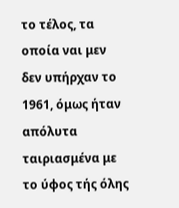το τέλος, τα οποία ναι μεν δεν υπήρχαν το 1961, όμως ήταν απόλυτα ταιριασμένα με το ύφος τής όλης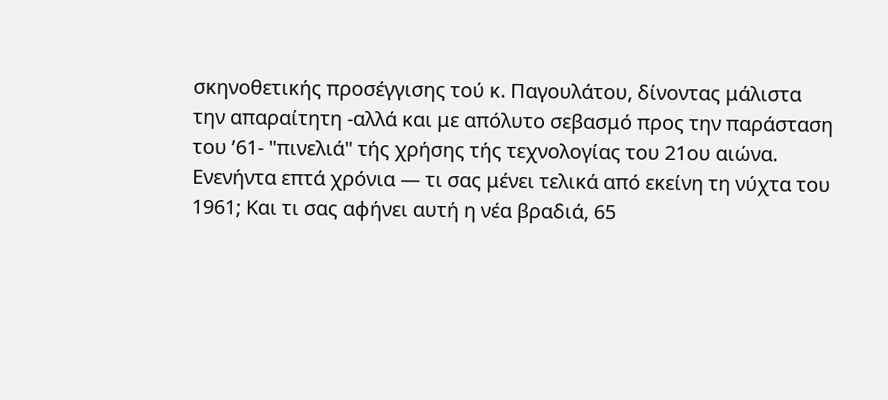σκηνοθετικής προσέγγισης τού κ. Παγουλάτου, δίνοντας μάλιστα την απαραίτητη -αλλά και με απόλυτο σεβασμό προς την παράσταση του ’61- "πινελιά" τής χρήσης τής τεχνολογίας του 21ου αιώνα.
Ενενήντα επτά χρόνια — τι σας μένει τελικά από εκείνη τη νύχτα του 1961; Και τι σας αφήνει αυτή η νέα βραδιά, 65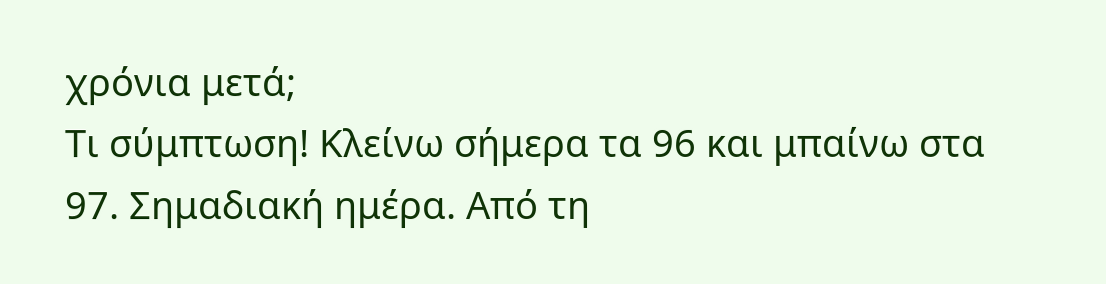χρόνια μετά;
Τι σύμπτωση! Κλείνω σήμερα τα 96 και μπαίνω στα 97. Σημαδιακή ημέρα. Από τη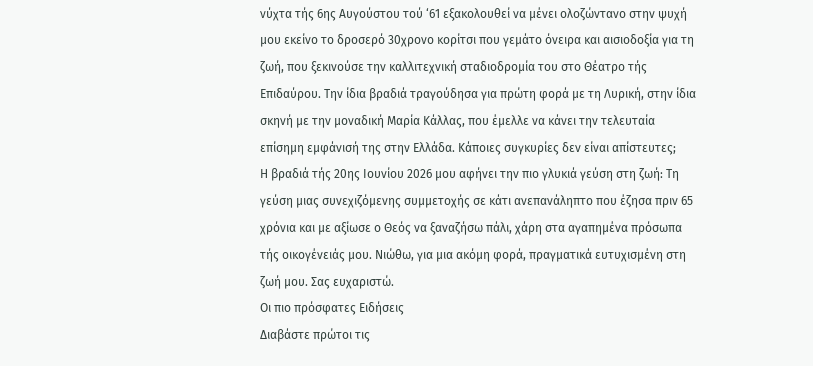νύχτα τής 6ης Αυγούστου τού ‘61 εξακολουθεί να μένει ολοζώντανο στην ψυχή μου εκείνο το δροσερό 30χρονο κορίτσι που γεμάτο όνειρα και αισιοδοξία για τη ζωή, που ξεκινούσε την καλλιτεχνική σταδιοδρομία του στο Θέατρο τής Επιδαύρου. Την ίδια βραδιά τραγούδησα για πρώτη φορά με τη Λυρική, στην ίδια σκηνή με την μοναδική Μαρία Κάλλας, που έμελλε να κάνει την τελευταία επίσημη εμφάνισή της στην Ελλάδα. Κάποιες συγκυρίες δεν είναι απίστευτες;
Η βραδιά τής 20ης Ιουνίου 2026 μου αφήνει την πιο γλυκιά γεύση στη ζωή: Τη γεύση μιας συνεχιζόμενης συμμετοχής σε κάτι ανεπανάληπτο που έζησα πριν 65 χρόνια και με αξίωσε ο Θεός να ξαναζήσω πάλι, χάρη στα αγαπημένα πρόσωπα τής οικογένειάς μου. Νιώθω, για μια ακόμη φορά, πραγματικά ευτυχισμένη στη ζωή μου. Σας ευχαριστώ.
Οι πιο πρόσφατες Ειδήσεις
Διαβάστε πρώτοι τις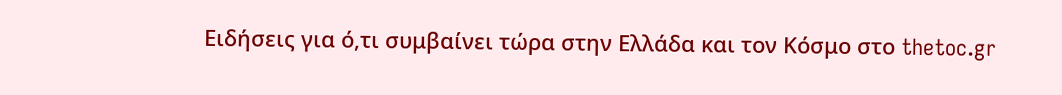Ειδήσεις για ό,τι συμβαίνει τώρα στην Ελλάδα και τον Κόσμο στο thetoc.gr